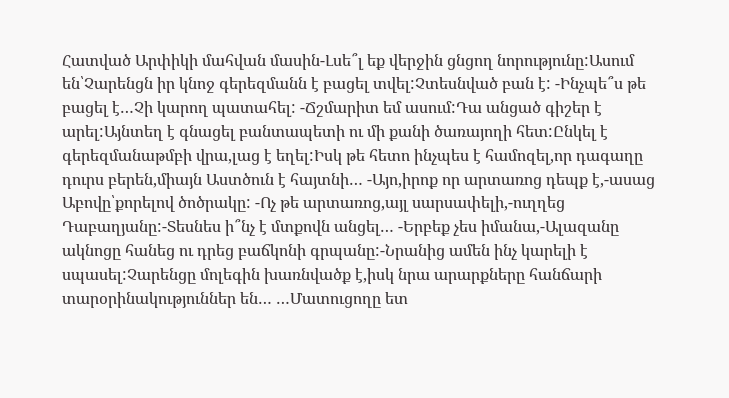Հատված Արփիկի մահվան մասին-Լսե՞լ եք վերջին ցնցող նորությունը:Ասում են՝Չարենցն իր կնոջ գերեզմանն է բացել տվել:Չտեսնված բան է: -Ինչպե՞ս թե բացել է…Չի կարող պատահել: -Ճշմարիտ եմ ասում:Դա անցած գիշեր է արել:Այնտեղ է գնացել բանտապետի ու մի քանի ծառայողի հետ:Ընկել է գերեզմանաթմբի վրա,լաց է եղել:Իսկ թե հետո ինչպես է համոզել,որ դագաղը դուրս բերեն,միայն Աստծուն է հայտնի… -Այո,իրոք որ արտառոց դեպք է,-ասաց Աբովը՝քորելով ծոծրակը: -Ոչ թե արտառոց,այլ սարսափելի,-ուղղեց Դաբաղյանը:-Տեսնես ի՞նչ է մտքովն անցել… -Երբեք չես իմանա,-Ալազանը ակնոցը հանեց ու դրեց բաճկոնի գրպանը:-Նրանից ամեն ինչ կարելի է սպասել:Չարենցը մոլեգին խառնվածք է,իսկ նրա արարքները հանճարի տարօրինակություններ են… …Մատուցողը ետ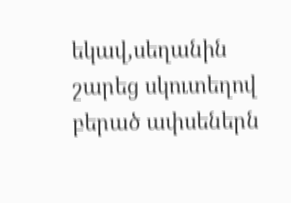եկավ,սեղանին շարեց սկուտեղով բերած ափսեներն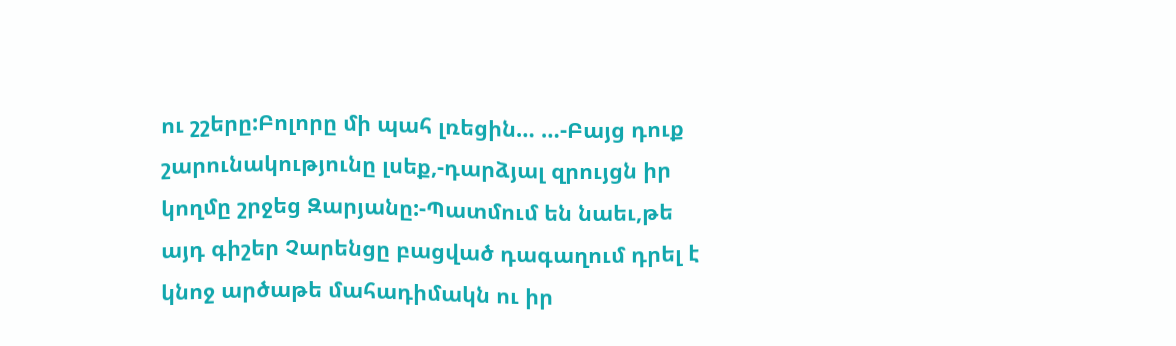ու շշերը:Բոլորը մի պահ լռեցին… …-Բայց դուք շարունակությունը լսեք,-դարձյալ զրույցն իր կողմը շրջեց Զարյանը:-Պատմում են նաեւ,թե այդ գիշեր Չարենցը բացված դագաղում դրել է կնոջ արծաթե մահադիմակն ու իր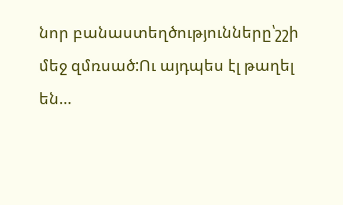նոր բանաստեղծությունները՝շշի մեջ զմռսած:Ու այդպես էլ թաղել են…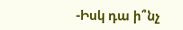-Իսկ դա ի՞նչ